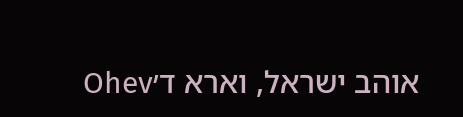אוהב ישראל, וארא ד׳Ohev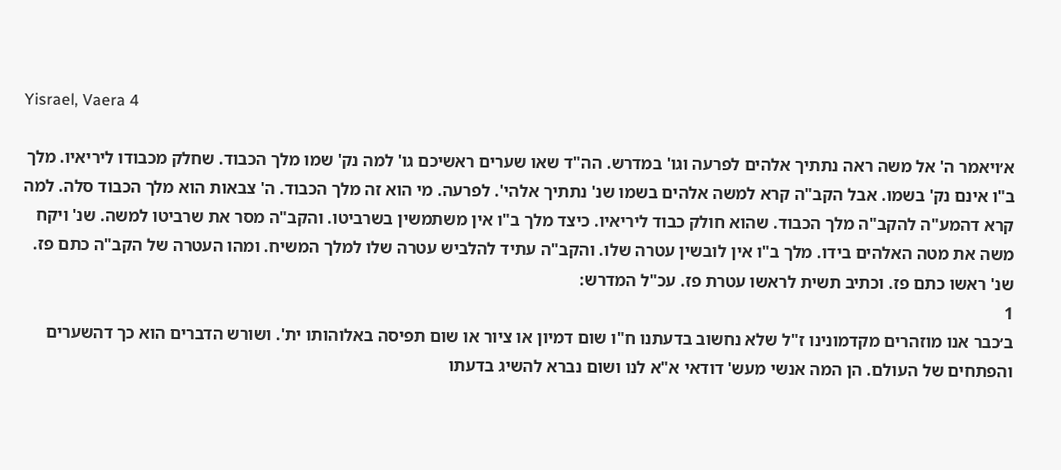Yisrael, Vaera 4

א׳ויאמר ה' אל משה ראה נתתיך אלהים לפרעה וגו' במדרש. הה"ד שאו שערים ראשיכם גו' למה נק' שמו מלך הכבוד. שחלק מכבודו ליריאיו. מלך ב"ו אינם נק' בשמו. אבל הקב"ה קרא למשה אלהים בשמו שנ' נתתיך אלהי'. לפרעה. מי הוא זה מלך הכבוד. ה' צבאות הוא מלך הכבוד סלה. למה קרא דהמע"ה להקב"ה מלך הכבוד. שהוא חולק כבוד ליריאיו. כיצד מלך ב"ו אין משתמשין בשרביטו. והקב"ה מסר את שרביטו למשה. שנ' ויקח משה את מטה האלהים בידו. מלך ב"ו אין לובשין עטרה שלו. והקב"ה עתיד להלביש עטרה שלו למלך המשיח. ומהו העטרה של הקב"ה כתם פז. שנ' ראשו כתם פז. וכתיב תשית לראשו עטרת פז. עכ"ל המדרש:
1
ב׳כבר אנו מוזהרים מקדמונינו ז"ל שלא נחשוב בדעתנו ח"ו שום דמיון או ציור או שום תפיסה באלוהותו ית'. ושורש הדברים הוא כך דהשערים והפתחים של העולם. הן המה אנשי מעש' דודאי א"א לנו ושום נברא להשיג בדעתו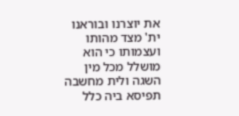את יוצרנו ובוראנו ית' מצד מהותו ועצמותו כי הוא מושלל מכל מין השגה ולית מחשבה תפיסא ביה כלל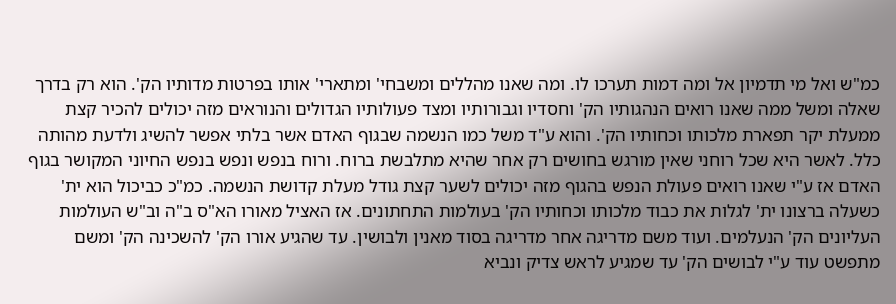כמ"ש ואל מי תדמיון אל ומה דמות תערכו לו. ומה שאנו מהללים ומשבחי' ומתארי' אותו בפרטות מדותיו הק'. הוא רק בדרך שאלה ומשל ממה שאנו רואים הנהגותיו הק' וחסדיו וגבורותיו ומצד פעולותיו הגדולים והנוראים מזה יכולים להכיר קצת ממעלת יקר תפארת מלכותו וכחותיו הק'. והוא ע"ד משל כמו הנשמה שבגוף האדם אשר בלתי אפשר להשיג ולדעת מהותה כלל. לאשר היא שכל רוחני שאין מורגש בחושים רק אחר שהיא מתלבשת ברוח. ורוח בנפש ונפש בנפש החיוני המקושר בגוף האדם אז ע"י שאנו רואים פעולת הנפש בהגוף מזה יכולים לשער קצת גודל מעלת קדושת הנשמה. כמ"כ כביכול הוא ית' כשעלה ברצונו ית' לגלות את כבוד מלכותו וכחותיו הק' בעולמות התחתונים. אז האציל מאורו הא"ס ב"ה וב"ש העולמות העליונים הק' הנעלמים. ועוד משם מדריגה אחר מדריגה בסוד מאנין ולבושין. עד שהגיע אורו הק' להשכינה הק' ומשם מתפשט עוד ע"י לבושים הק' עד שמגיע לראש צדיק ונביא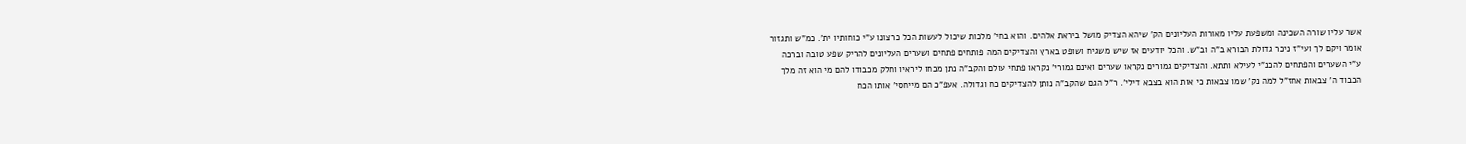אשר עליו שורה השכינה ומשפעת עליו מאורות העליונים הק' שיהא הצדיק מושל ביראת אלהים. והוא בחי' מלכות שיכול לעשות הכל כרצונו ע"י כוחותיו ית'. כמ"ש ותגזור אומר ויקם לך ועי"ז ניכר גדולת הבורא ב"ה וב"ש. והכל יודעים אז שיש משגיח ושופט בארץ והצדיקים המה פותחים פתחים ושערים העליונים להריק שפע טובה וברכה ע"י השערים והפתחים להכנ"י לעילא ותתא. והצדיקים גמורים נקראו שערים ואינם גמורי' נקראו פתחי עולם והקב"ה נתן מכחו ליראיו וחלק מכבודו להם מי הוא זה מלך הכבוד ה' צבאות אחז"ל למה נק' שמו צבאות כי אות הוא בצבא דילי'. ר"ל הגם שהקב"ה נותן להצדיקים כח וגדולה. אעפ"כ הם מייחסי' אותו הכח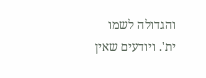והגדולה לשמו ית'. ויודעים שאין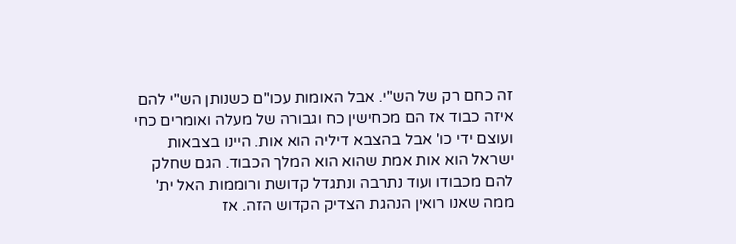זה כחם רק של הש"י. אבל האומות עכו"ם כשנותן הש"י להם איזה כבוד אז הם מכחישין כח וגבורה של מעלה ואומרים כחי ועוצם ידי כו' אבל בהצבא דיליה הוא אות. היינו בצבאות ישראל הוא אות אמת שהוא הוא המלך הכבוד. הגם שחלק להם מכבודו ועוד נתרבה ונתגדל קדושת ורוממות האל ית' ממה שאנו רואין הנהגת הצדיק הקדוש הזה. אז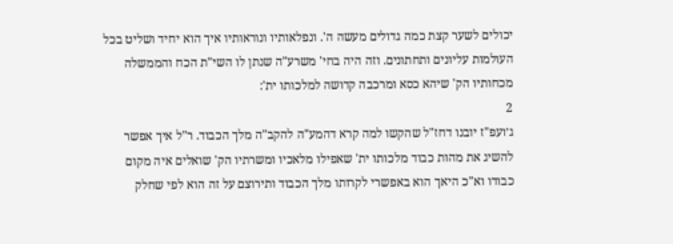יכולים לשער קצת כמה גדולים מעשה ה'. ונפלאותיו ונוראותיו איך הוא יחיד ושליט בכל העולמות עליונים ותחתונים. וזה היה בחי' משרע"ה שנתן לו השי"ת הכח והממשלה מכחותיו הק' שיהא כסא ומרכבה קדושה למלכותו ית':
2
ג׳ועפ"ז יובנו דחז"ל שהקשו למה קרא דהמע"ה להקב"ה מלך הכבוד. ר"ל איך אפשר להשיג את מהות כבוד מלכותו ית' שאפילו מלאכיו ומשרתיו הק' שואלים איה מקום כבודו וא"כ היאך הוא באפשרי לקרותו מלך הכבוד ותירוצם על זה הוא לפי שחלק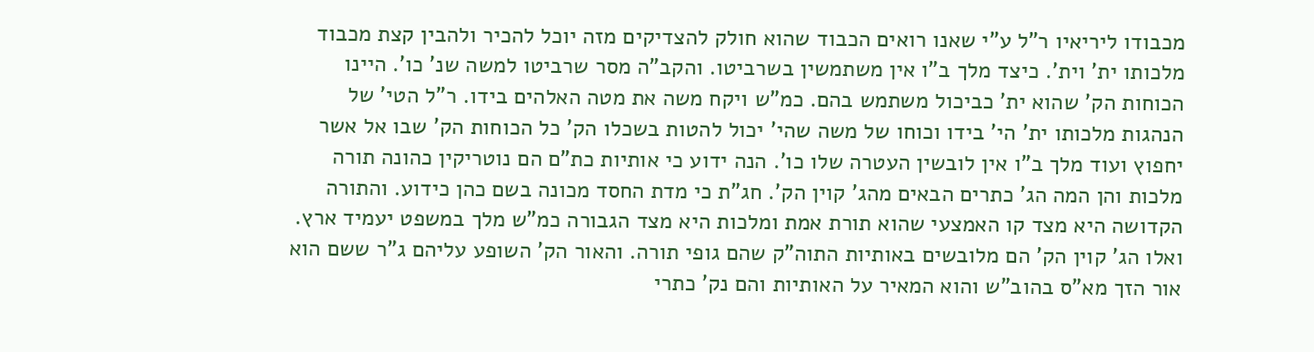מכבודו ליריאיו ר"ל ע"י שאנו רואים הכבוד שהוא חולק להצדיקים מזה יוכל להכיר ולהבין קצת מכבוד מלכותו ית' וית'. כיצד מלך ב"ו אין משתמשין בשרביטו. והקב"ה מסר שרביטו למשה שנ' כו'. היינו הכוחות הק' שהוא ית' כביכול משתמש בהם. כמ"ש ויקח משה את מטה האלהים בידו. ר"ל הטי' של הנהגות מלכותו ית' הי' בידו וכוחו של משה שהי' יכול להטות בשכלו הק' כל הכוחות הק' שבו אל אשר יחפוץ ועוד מלך ב"ו אין לובשין העטרה שלו כו'. הנה ידוע כי אותיות כת"ם הם נוטריקין כהונה תורה מלכות והן המה הג' כתרים הבאים מהג' קוין הק'. חג"ת כי מדת החסד מכונה בשם כהן כידוע. והתורה הקדושה היא מצד קו האמצעי שהוא תורת אמת ומלכות היא מצד הגבורה כמ"ש מלך במשפט יעמיד ארץ. ואלו הג' קוין הק' הם מלובשים באותיות התוה"ק שהם גופי תורה. והאור הק' השופע עליהם ג"ר ששם הוא אור הזך מא"ס בהוב"ש והוא המאיר על האותיות והם נק' כתרי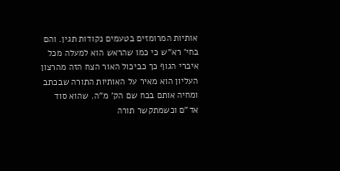אותיות המרומזים בטעמים נקודות תגין. והם בחי' רא"ש כי כמו שהראש הוא למעלה מכל איברי הגוף כך כביכול האור הצח הזה מהרצון העליון הוא מאיר על האותיות התורה שבכתב ומחיה אותם בכח שם הק' מ"ה. שהוא סוד אד"ם וכשמתקשר תורה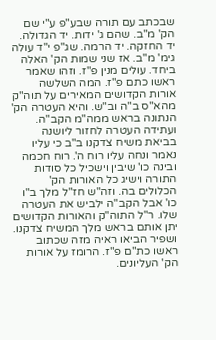שבכתב עם תורה שבע"פ ע"י שם הק' מ"ב. שהם ג' ידות. יד הגדולה. יד החזקה. יד הרמה. שג"פ י"ד עולה גימ' מ"ב. אז שני שמות הק' האלה ביחד. עולים מנין פ"ז. וזהו שאמר ראשו כתם פ"ז. המה השלשה אורות הקדושים המאירים על תוה"ק מהא"ס ב"ה וב"ש. והיא העטרה הק' הנתונה בראש ממה"מ הקב"ה. ועתידה העטרה לחזור ליושנה בביאת משיח צדקנו ב"ב כי עליו נאמר ונחה עליו רוח ה'. רוח חכמה ובינה כו' שיבין וישכיל כל סודות התורה וישיג כל האורות הק' הכלולים בה. וזה"ש חז"ל מלך ב"ו כו' אבל הקב"ה ילביש את העטרה שלו. ר"ל התוה"ק והאורות הקדושים יתן אותם בראש מלך המשיח צדקנו. ושפיר הביאו ראיה מזה שכתוב ראשו כת"ם פ"ז. הרומז על אורות הק' העליונים.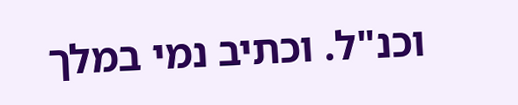וכנ"ל. וכתיב נמי במלך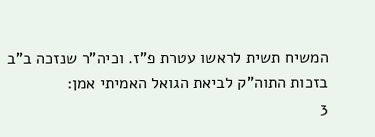המשיח תשית לראשו עטרת פ"ז. וכיה"ר שנזכה ב"ב בזכות התוה"ק לביאת הגואל האמיתי אמן:
3